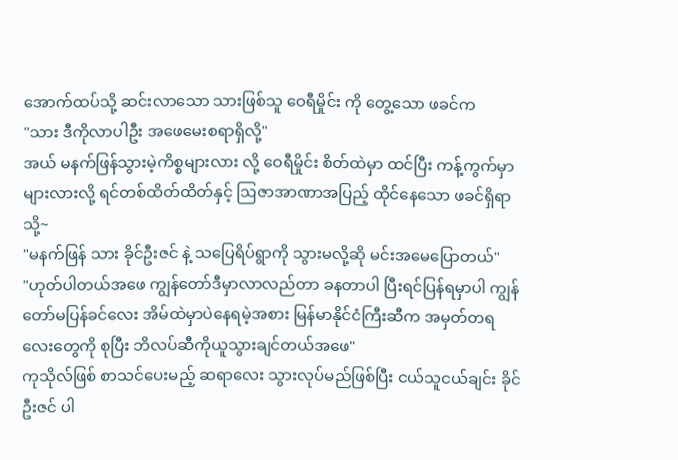အောက်ထပ်သို့ ဆင်းလာသော သားဖြစ်သူ ဝေရီမှိုင်း ကို တွေ့သော ဖခင်က
"သား ဒီကိုလာပါဦး အဖေမေးစရာရှိလို့"
အယ် မနက်ဖြန်သွားမဲ့ကိစ္စများလား လို့ ဝေရီမှိုင်း စိတ်ထဲမှာ ထင်ပြီး ကန့်ကွက်မှာများလားလို့ ရင်တစ်ထိတ်ထိတ်နှင့် ဩဇာအာဏာအပြည့် ထိုင်နေသော ဖခင်ရှိရာသို့~
"မနက်ဖြန် သား ခိုင်ဦးဇင် နဲ့ သပြေရိပ်ရွာကို သွားမလို့ဆို မင်းအမေပြောတယ်"
"ဟုတ်ပါတယ်အဖေ ကျွန်တော်ဒီမှာလာလည်တာ ခနတာပါ ပြီးရင်ပြန်ရမှာပါ ကျွန်တော်မပြန်ခင်လေး အိမ်ထဲမှာပဲနေရမဲ့အစား မြန်မာနိုင်ငံကြီးဆီက အမှတ်တရလေးတွေကို စုပြီး ဘိလပ်ဆီကိုယူသွားချင်တယ်အဖေ"
ကုသိုလ်ဖြစ် စာသင်ပေးမည့် ဆရာလေး သွားလုပ်မည်ဖြစ်ပြီး ငယ်သူငယ်ချင်း ခိုင်ဦးဇင် ပါ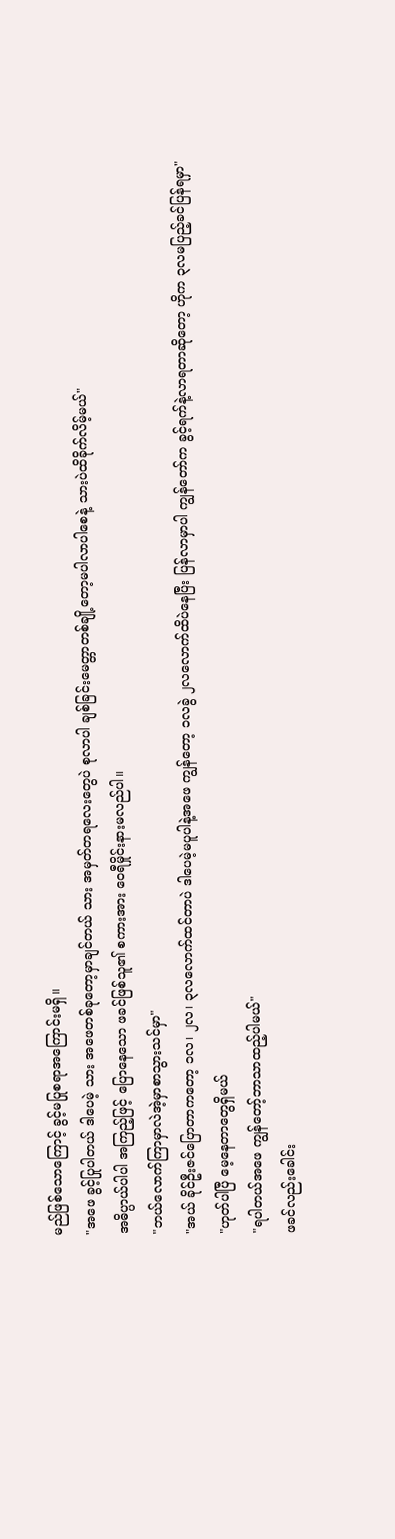မည်ဖြစ်သောကြောင့် ခွင့်မပြုစရာအကြောင်းမရှိ။
"အဖေ ခွင့်ပြုပါတယ် ဒါပေမဲ့ သား အဖေတစ်ခုတော့မှာချင်တယ် သား အမှတ်တရလေးတွေပဲ စုလာပါ ချစ်ခြင်းမေတ္တာတစ်ချို့တော့မပါလာပါစေနဲ့ သားပဲထိခိုက်လိမ့်မယ်"
အဓိပ္ပာယ်ပါပါ အကြည့်ဖြင့် ပြောနေသော ဖခင်ဖြစ်သူ၏ စကားအား ဝေရီမှိုင်းနားမလည်ပါ။
"ဘယ်လောက်ကြာမှာလဲအဲ့မှာစာသွားသင်မှာ"
"အယ် ခိုင်ဦးဇင်ပြောတာကတော့ ၁လ၊ ၂လ၊ ၃လလောက်ထင်တာပဲ ဒါပေမဲ့မပူပါနဲ့အဖေ ကျွန်တော့ ၁လခွဲ ၂လလောက်ထိပဲနေပြီး ပြန်လာမှာပါ ကျွန်တော်က ခွင့်ရက်နဲ့လာရတာဆိုတော့ ဟိုက ၃လမပြည့်ခင်ပြန်ရမှာ"
"ဟုတ်ပါပြီ မေ့နေတာတွေရှိမယ်
"ရပါတယ်အဖေ ကျွန်တော့်ဘာသာထည့်ပါမယ်"
ဖခင်လည်းခေါင်း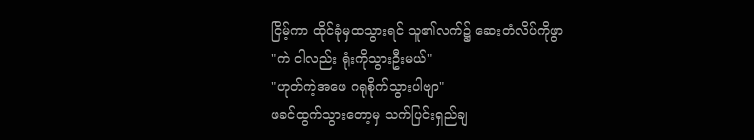ငြိမ့်ကာ ထိုင်ခုံမှထသွားရင် သူ၏လက်၌ ဆေးတံလိပ်ကိုဖွာ
"ကဲ ငါလည်း ရုံးကိုသွားဦးမယ်"
"ဟုတ်ကဲ့အဖေ ဂရုစိုက်သွားပါဗျာ"
ဖခင်ထွက်သွားတော့မှ သက်ပြင်းရှည်ချ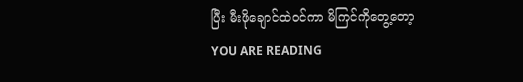ပြီး မီးဖိုချောင်ထဲဝင်ကာ မိကြင်ကိုတွေ့တော့
YOU ARE READING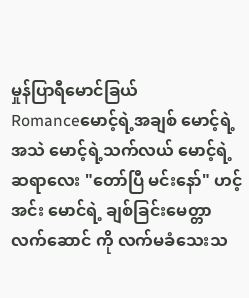မှုန်ပြာရီမောင်ခြယ်
Romanceမောင့်ရဲ့အချစ် မောင့်ရဲ့အသဲ မောင့်ရဲ့သက်လယ် မောင့်ရဲ့ဆရာလေး "တော်ပြီ မင်းနော်" ဟင့်အင်း မောင်ရဲ့ ချစ်ခြင်းမေတ္တာလက်ဆောင် ကို လက်မခံသေးသ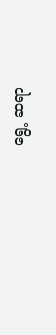ရွေ့ ဆရာ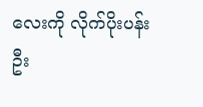လေးကို လိုက်ပိုးပန်းဦး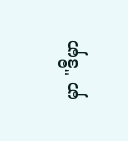မှာ "ဒီမှာ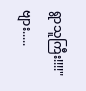ရွာသူကြီး!!!!" ဗျား.....